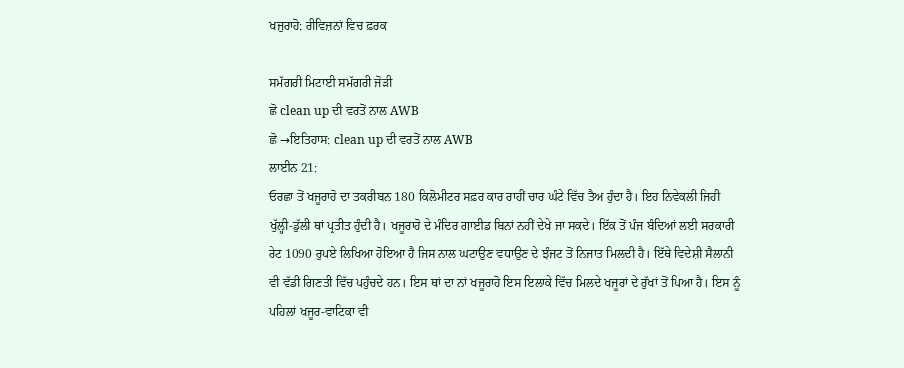ਖਜੁਰਾਹੋ: ਰੀਵਿਜ਼ਨਾਂ ਵਿਚ ਫ਼ਰਕ

ਸਮੱਗਰੀ ਮਿਟਾਈ ਸਮੱਗਰੀ ਜੋੜੀ
ਛੋ clean up ਦੀ ਵਰਤੋਂ ਨਾਲ AWB
ਛੋ →ਇਤਿਹਾਸ: clean up ਦੀ ਵਰਤੋਂ ਨਾਲ AWB
ਲਾਈਨ 21:
ਓਰਛਾ ਤੋਂ ਖਜੂਰਾਹੋ ਦਾ ਤਕਰੀਬਨ 180 ਕਿਲੋਮੀਟਰ ਸਫ਼ਰ ਕਾਰ ਰਾਹੀਂ ਚਾਰ ਘੰਟੇ ਵਿੱਚ ਤੈਅ ਹੁੰਦਾ ਹੈ। ਇਹ ਨਿਵੇਕਲੀ ਜਿਹੀ ਖੁੱਲ੍ਹੀ-ਡੁੱਲੀ ਥਾਂ ਪ੍ਰਤੀਤ ਹੁੰਦੀ ਹੈ। ਖਜੂਰਾਹੋ ਦੇ ਮੰਦਿਰ ਗਾਈਡ ਬਿਨਾਂ ਨਹੀਂ ਦੇਖੇ ਜਾ ਸਕਦੇ। ਇੱਕ ਤੋਂ ਪੰਜ ਬੰਦਿਆਂ ਲਈ ਸਰਕਾਰੀ ਰੇਟ 1090 ਰੁਪਏ ਲਿਖਿਆ ਹੋਇਆ ਹੈ ਜਿਸ ਨਾਲ ਘਟਾਉਣ ਵਧਾਉਣ ਦੇ ਝੰਜਟ ਤੋਂ ਨਿਜਾਤ ਮਿਲਦੀ ਹੈ। ਇੱਥੇ ਵਿਦੇਸ਼ੀ ਸੈਲਾਨੀ ਵੀ ਵੱਡੀ ਗਿਣਤੀ ਵਿੱਚ ਪਹੁੰਚਦੇ ਹਨ। ਇਸ ਥਾਂ ਦਾ ਨਾਂ ਖਜੂਰਾਹੋ ਇਸ ਇਲਾਕੇ ਵਿੱਚ ਮਿਲਦੇ ਖਜੂਰਾਂ ਦੇ ਰੁੱਖਾਂ ਤੋਂ ਪਿਆ ਹੈ। ਇਸ ਨੂੰ ਪਹਿਲਾਂ ਖਜੂਰ-ਵਾਟਿਕਾ ਵੀ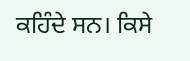ਕਹਿੰਦੇ ਸਨ। ਕਿਸੇ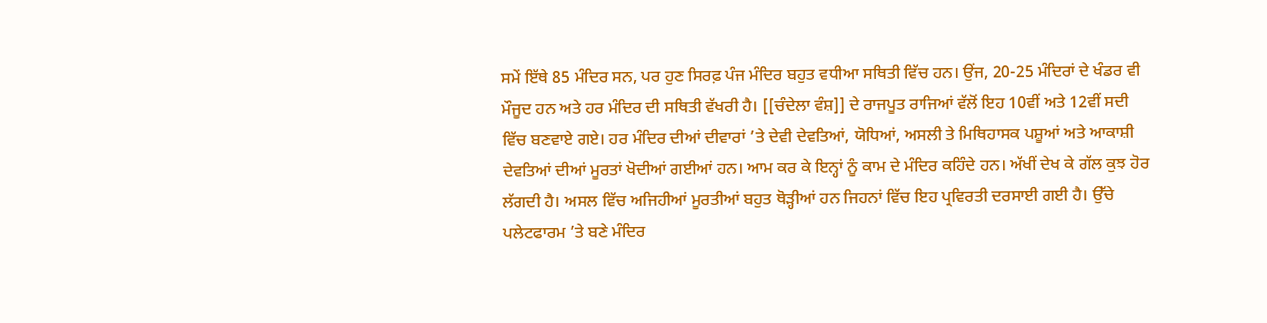ਸਮੇਂ ਇੱਥੇ 85 ਮੰਦਿਰ ਸਨ, ਪਰ ਹੁਣ ਸਿਰਫ਼ ਪੰਜ ਮੰਦਿਰ ਬਹੁਤ ਵਧੀਆ ਸਥਿਤੀ ਵਿੱਚ ਹਨ। ਉਂਜ, 20-25 ਮੰਦਿਰਾਂ ਦੇ ਖੰਡਰ ਵੀ ਮੌਜੂਦ ਹਨ ਅਤੇ ਹਰ ਮੰਦਿਰ ਦੀ ਸਥਿਤੀ ਵੱਖਰੀ ਹੈ। [[ਚੰਦੇਲਾ ਵੰਸ਼]] ਦੇ ਰਾਜਪੂਤ ਰਾਜਿਆਂ ਵੱਲੋਂ ਇਹ 10ਵੀਂ ਅਤੇ 12ਵੀਂ ਸਦੀ ਵਿੱਚ ਬਣਵਾਏ ਗਏ। ਹਰ ਮੰਦਿਰ ਦੀਆਂ ਦੀਵਾਰਾਂ ’ਤੇ ਦੇਵੀ ਦੇਵਤਿਆਂ, ਯੋਧਿਆਂ, ਅਸਲੀ ਤੇ ਮਿਥਿਹਾਸਕ ਪਸ਼ੂਆਂ ਅਤੇ ਆਕਾਸ਼ੀ ਦੇਵਤਿਆਂ ਦੀਆਂ ਮੂਰਤਾਂ ਖੋਦੀਆਂ ਗਈਆਂ ਹਨ। ਆਮ ਕਰ ਕੇ ਇਨ੍ਹਾਂ ਨੂੰ ਕਾਮ ਦੇ ਮੰਦਿਰ ਕਹਿੰਦੇ ਹਨ। ਅੱਖੀਂ ਦੇਖ ਕੇ ਗੱਲ ਕੁਝ ਹੋਰ ਲੱਗਦੀ ਹੈ। ਅਸਲ ਵਿੱਚ ਅਜਿਹੀਆਂ ਮੂਰਤੀਆਂ ਬਹੁਤ ਥੋੜ੍ਹੀਆਂ ਹਨ ਜਿਹਨਾਂ ਵਿੱਚ ਇਹ ਪ੍ਰਵਿਰਤੀ ਦਰਸਾਈ ਗਈ ਹੈ। ਉੱਚੇ ਪਲੇਟਫਾਰਮ ’ਤੇ ਬਣੇ ਮੰਦਿਰ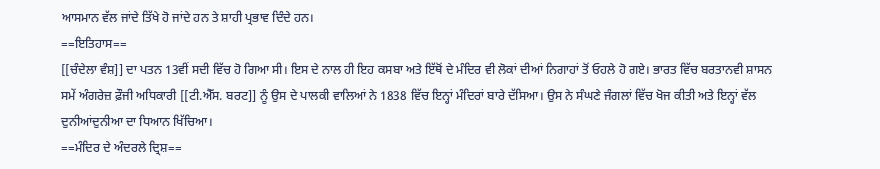ਆਸਮਾਨ ਵੱਲ ਜਾਂਦੇ ਤਿੱਖੇ ਹੋ ਜਾਂਦੇ ਹਨ ਤੇ ਸ਼ਾਹੀ ਪ੍ਰਭਾਵ ਦਿੰਦੇ ਹਨ।
==ਇਤਿਹਾਸ==
[[ਚੰਦੇਲਾ ਵੰਸ਼]] ਦਾ ਪਤਨ 13ਵੀਂ ਸਦੀ ਵਿੱਚ ਹੋ ਗਿਆ ਸੀ। ਇਸ ਦੇ ਨਾਲ ਹੀ ਇਹ ਕਸਬਾ ਅਤੇ ਇੱਥੋਂ ਦੇ ਮੰਦਿਰ ਵੀ ਲੋਕਾਂ ਦੀਆਂ ਨਿਗਾਹਾਂ ਤੋਂ ਓਹਲੇ ਹੋ ਗਏ। ਭਾਰਤ ਵਿੱਚ ਬਰਤਾਨਵੀ ਸ਼ਾਸਨ ਸਮੇਂ ਅੰਗਰੇਜ਼ ਫ਼ੌਜੀ ਅਧਿਕਾਰੀ [[ਟੀ.ਐੱਸ. ਬਰਟ]] ਨੂੰ ਉਸ ਦੇ ਪਾਲਕੀ ਵਾਲਿਆਂ ਨੇ 1838 ਵਿੱਚ ਇਨ੍ਹਾਂ ਮੰਦਿਰਾਂ ਬਾਰੇ ਦੱਸਿਆ। ਉਸ ਨੇ ਸੰਘਣੇ ਜੰਗਲਾਂ ਵਿੱਚ ਖੋਜ ਕੀਤੀ ਅਤੇ ਇਨ੍ਹਾਂ ਵੱਲ ਦੁਨੀਆਂਦੁਨੀਆ ਦਾ ਧਿਆਨ ਖਿੱਚਿਆ।
==ਮੰਦਿਰ ਦੇ ਅੰਦਰਲੇ ਦ੍ਰਿਸ਼==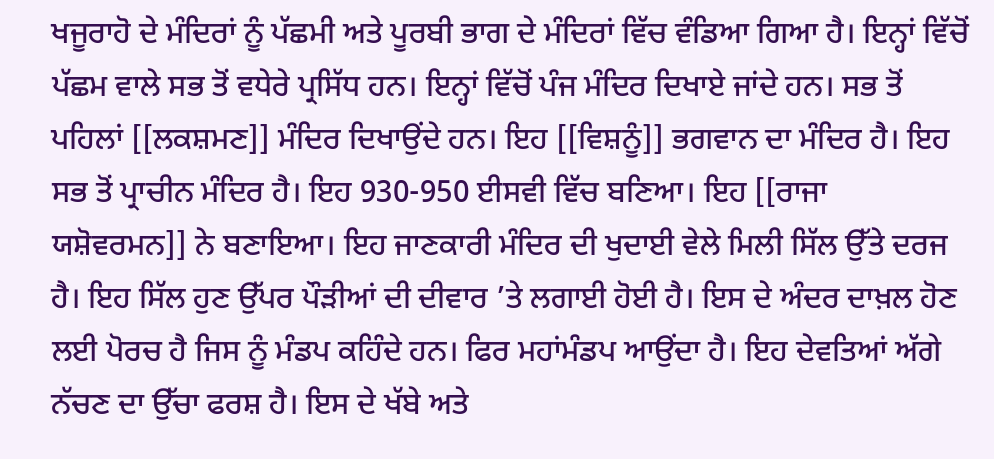ਖਜੂਰਾਹੋ ਦੇ ਮੰਦਿਰਾਂ ਨੂੰ ਪੱਛਮੀ ਅਤੇ ਪੂਰਬੀ ਭਾਗ ਦੇ ਮੰਦਿਰਾਂ ਵਿੱਚ ਵੰਡਿਆ ਗਿਆ ਹੈ। ਇਨ੍ਹਾਂ ਵਿੱਚੋਂ ਪੱਛਮ ਵਾਲੇ ਸਭ ਤੋਂ ਵਧੇਰੇ ਪ੍ਰਸਿੱਧ ਹਨ। ਇਨ੍ਹਾਂ ਵਿੱਚੋਂ ਪੰਜ ਮੰਦਿਰ ਦਿਖਾਏ ਜਾਂਦੇ ਹਨ। ਸਭ ਤੋਂ ਪਹਿਲਾਂ [[ਲਕਸ਼ਮਣ]] ਮੰਦਿਰ ਦਿਖਾਉਂਦੇ ਹਨ। ਇਹ [[ਵਿਸ਼ਨੂੰ]] ਭਗਵਾਨ ਦਾ ਮੰਦਿਰ ਹੈ। ਇਹ ਸਭ ਤੋਂ ਪ੍ਰਾਚੀਨ ਮੰਦਿਰ ਹੈ। ਇਹ 930-950 ਈਸਵੀ ਵਿੱਚ ਬਣਿਆ। ਇਹ [[ਰਾਜਾ ਯਸ਼ੋਵਰਮਨ]] ਨੇ ਬਣਾਇਆ। ਇਹ ਜਾਣਕਾਰੀ ਮੰਦਿਰ ਦੀ ਖੁਦਾਈ ਵੇਲੇ ਮਿਲੀ ਸਿੱਲ ਉੱਤੇ ਦਰਜ ਹੈ। ਇਹ ਸਿੱਲ ਹੁਣ ਉੱਪਰ ਪੌੜੀਆਂ ਦੀ ਦੀਵਾਰ ’ਤੇ ਲਗਾਈ ਹੋਈ ਹੈ। ਇਸ ਦੇ ਅੰਦਰ ਦਾਖ਼ਲ ਹੋਣ ਲਈ ਪੋਰਚ ਹੈ ਜਿਸ ਨੂੰ ਮੰਡਪ ਕਹਿੰਦੇ ਹਨ। ਫਿਰ ਮਹਾਂਮੰਡਪ ਆਉਂਦਾ ਹੈ। ਇਹ ਦੇਵਤਿਆਂ ਅੱਗੇ ਨੱਚਣ ਦਾ ਉੱਚਾ ਫਰਸ਼ ਹੈ। ਇਸ ਦੇ ਖੱਬੇ ਅਤੇ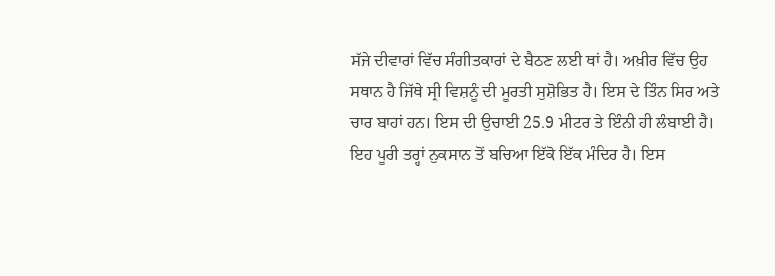ਸੱਜੇ ਦੀਵਾਰਾਂ ਵਿੱਚ ਸੰਗੀਤਕਾਰਾਂ ਦੇ ਬੈਠਣ ਲਈ ਥਾਂ ਹੈ। ਅਖ਼ੀਰ ਵਿੱਚ ਉਹ ਸਥਾਨ ਹੈ ਜਿੱਥੇ ਸ੍ਰੀ ਵਿਸ਼ਨੂੰ ਦੀ ਮੂਰਤੀ ਸੁਸ਼ੋਭਿਤ ਹੈ। ਇਸ ਦੇ ਤਿੰਨ ਸਿਰ ਅਤੇ ਚਾਰ ਬਾਹਾਂ ਹਨ। ਇਸ ਦੀ ਉਚਾਈ 25.9 ਮੀਟਰ ਤੇ ਇੰਨੀ ਹੀ ਲੰਬਾਈ ਹੈ। ਇਹ ਪੂਰੀ ਤਰ੍ਹਾਂ ਨੁਕਸਾਨ ਤੋਂ ਬਚਿਆ ਇੱਕੋ ਇੱਕ ਮੰਦਿਰ ਹੈ। ਇਸ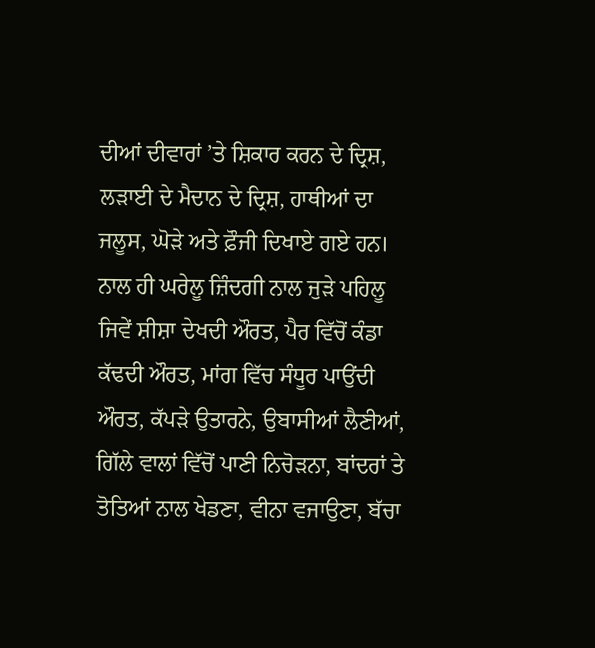ਦੀਆਂ ਦੀਵਾਰਾਂ ’ਤੇ ਸ਼ਿਕਾਰ ਕਰਨ ਦੇ ਦ੍ਰਿਸ਼, ਲੜਾਈ ਦੇ ਮੈਦਾਨ ਦੇ ਦ੍ਰਿਸ਼, ਹਾਥੀਆਂ ਦਾ ਜਲੂਸ, ਘੋੜੇ ਅਤੇ ਫ਼ੌਜੀ ਦਿਖਾਏ ਗਏ ਹਨ। ਨਾਲ ਹੀ ਘਰੇਲੂ ਜ਼ਿੰਦਗੀ ਨਾਲ ਜੁੜੇ ਪਹਿਲੂ ਜਿਵੇਂ ਸ਼ੀਸ਼ਾ ਦੇਖਦੀ ਔਰਤ, ਪੈਰ ਵਿੱਚੋਂ ਕੰਡਾ ਕੱਢਦੀ ਔਰਤ, ਮਾਂਗ ਵਿੱਚ ਸੰਧੂਰ ਪਾਉਂਦੀ ਔਰਤ, ਕੱਪੜੇ ਉਤਾਰਨੇ, ਉਬਾਸੀਆਂ ਲੈਣੀਆਂ, ਗਿੱਲੇ ਵਾਲਾਂ ਵਿੱਚੋਂ ਪਾਣੀ ਨਿਚੋੜਨਾ, ਬਾਂਦਰਾਂ ਤੇ ਤੋਤਿਆਂ ਨਾਲ ਖੇਡਣਾ, ਵੀਨਾ ਵਜਾਉਣਾ, ਬੱਚਾ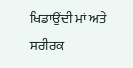ਖਿਡਾਉਂਦੀ ਮਾਂ ਅਤੇ ਸਰੀਰਕ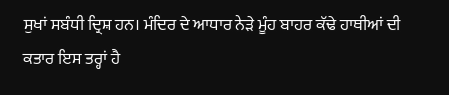ਸੁਖਾਂ ਸਬੰਧੀ ਦ੍ਰਿਸ਼ ਹਨ। ਮੰਦਿਰ ਦੇ ਆਧਾਰ ਨੇੜੇ ਮੂੰਹ ਬਾਹਰ ਕੱਢੇ ਹਾਥੀਆਂ ਦੀ ਕਤਾਰ ਇਸ ਤਰ੍ਹਾਂ ਹੈ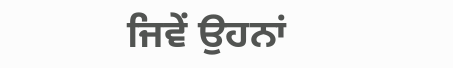ਜਿਵੇਂ ਉਹਨਾਂ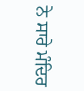ਨੇ ਸਾਰੇ ਮੰਦਿਰ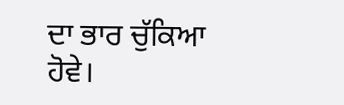ਦਾ ਭਾਰ ਚੁੱਕਿਆ ਹੋਵੇ।